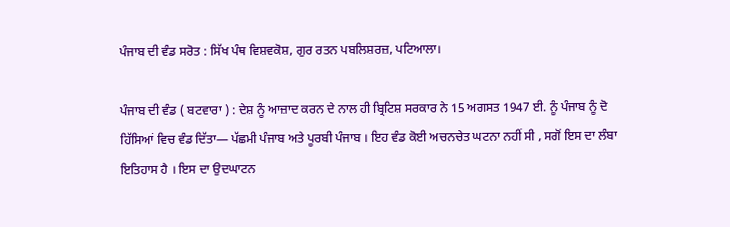ਪੰਜਾਬ ਦੀ ਵੰਡ ਸਰੋਤ : ਸਿੱਖ ਪੰਥ ਵਿਸ਼ਵਕੋਸ਼, ਗੁਰ ਰਤਨ ਪਬਲਿਸ਼ਰਜ਼, ਪਟਿਆਲਾ।

ਪੰਜਾਬ ਦੀ ਵੰਡ ( ਬਟਵਾਰਾ ) : ਦੇਸ਼ ਨੂੰ ਆਜ਼ਾਦ ਕਰਨ ਦੇ ਨਾਲ ਹੀ ਬ੍ਰਿਟਿਸ਼ ਸਰਕਾਰ ਨੇ 15 ਅਗਸਤ 1947 ਈ. ਨੂੰ ਪੰਜਾਬ ਨੂੰ ਦੋ ਹਿੱਸਿਆਂ ਵਿਚ ਵੰਡ ਦਿੱਤਾ— ਪੱਛਮੀ ਪੰਜਾਬ ਅਤੇ ਪੂਰਬੀ ਪੰਜਾਬ । ਇਹ ਵੰਡ ਕੋਈ ਅਚਨਚੇਤ ਘਟਨਾ ਨਹੀਂ ਸੀ , ਸਗੋਂ ਇਸ ਦਾ ਲੰਬਾ ਇਤਿਹਾਸ ਹੈ । ਇਸ ਦਾ ਉਦਘਾਟਨ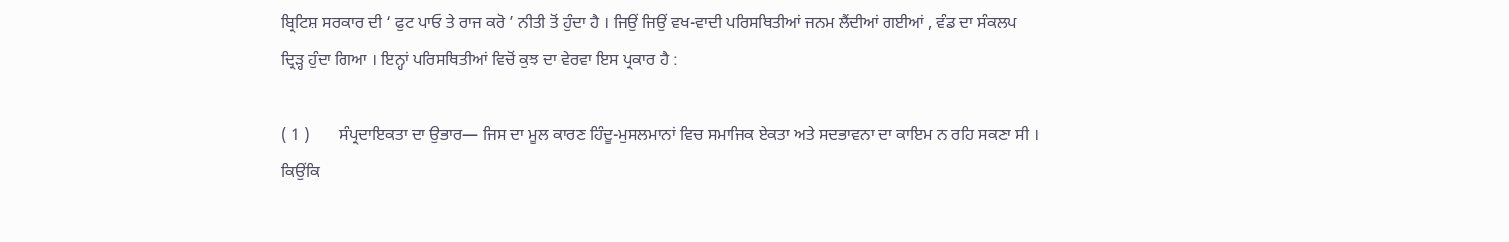ਬ੍ਰਿਟਿਸ਼ ਸਰਕਾਰ ਦੀ ‘ ਫੁਟ ਪਾਓ ਤੇ ਰਾਜ ਕਰੋ ’ ਨੀਤੀ ਤੋਂ ਹੁੰਦਾ ਹੈ । ਜਿਉਂ ਜਿਉਂ ਵਖ-ਵਾਦੀ ਪਰਿਸਥਿਤੀਆਂ ਜਨਮ ਲੈਂਦੀਆਂ ਗਈਆਂ , ਵੰਡ ਦਾ ਸੰਕਲਪ ਦ੍ਰਿੜ੍ਹ ਹੁੰਦਾ ਗਿਆ । ਇਨ੍ਹਾਂ ਪਰਿਸਥਿਤੀਆਂ ਵਿਚੋਂ ਕੁਝ ਦਾ ਵੇਰਵਾ ਇਸ ਪ੍ਰਕਾਰ ਹੈ :

( 1 )       ਸੰਪ੍ਰਦਾਇਕਤਾ ਦਾ ਉਭਾਰ— ਜਿਸ ਦਾ ਮੂਲ ਕਾਰਣ ਹਿੰਦੂ-ਮੁਸਲਮਾਨਾਂ ਵਿਚ ਸਮਾਜਿਕ ਏਕਤਾ ਅਤੇ ਸਦਭਾਵਨਾ ਦਾ ਕਾਇਮ ਨ ਰਹਿ ਸਕਣਾ ਸੀ । ਕਿਉਂਕਿ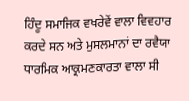ਹਿੰਦੂ ਸਮਾਜਿਕ ਵਖਰੇਵੇਂ ਵਾਲਾ ਵਿਵਹਾਰ ਕਰਦੇ ਸਨ ਅਤੇ ਮੁਸਲਮਾਨਾਂ ਦਾ ਰਵੈਯਾ ਧਾਰਮਿਕ ਆਕ੍ਰਮਣਕਾਰਤਾ ਵਾਲਾ ਸੀ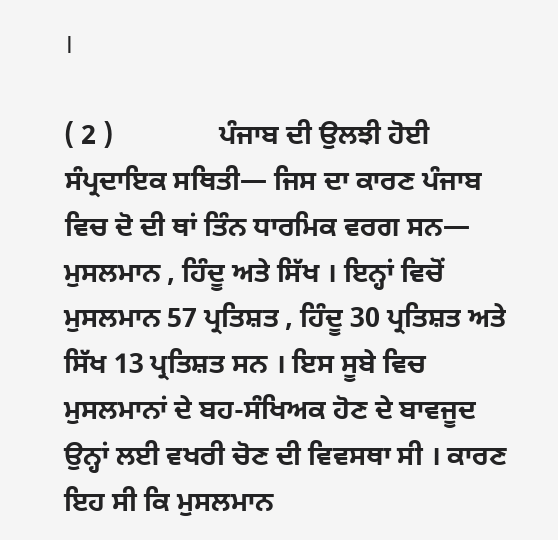।

( 2 )               ਪੰਜਾਬ ਦੀ ਉਲਝੀ ਹੋਈ ਸੰਪ੍ਰਦਾਇਕ ਸਥਿਤੀ— ਜਿਸ ਦਾ ਕਾਰਣ ਪੰਜਾਬ ਵਿਚ ਦੋ ਦੀ ਥਾਂ ਤਿੰਨ ਧਾਰਮਿਕ ਵਰਗ ਸਨ— ਮੁਸਲਮਾਨ , ਹਿੰਦੂ ਅਤੇ ਸਿੱਖ । ਇਨ੍ਹਾਂ ਵਿਚੋਂ ਮੁਸਲਮਾਨ 57 ਪ੍ਰਤਿਸ਼ਤ , ਹਿੰਦੂ 30 ਪ੍ਰਤਿਸ਼ਤ ਅਤੇ ਸਿੱਖ 13 ਪ੍ਰਤਿਸ਼ਤ ਸਨ । ਇਸ ਸੂਬੇ ਵਿਚ ਮੁਸਲਮਾਨਾਂ ਦੇ ਬਹ-ਸੰਖਿਅਕ ਹੋਣ ਦੇ ਬਾਵਜੂਦ ਉਨ੍ਹਾਂ ਲਈ ਵਖਰੀ ਚੋਣ ਦੀ ਵਿਵਸਥਾ ਸੀ । ਕਾਰਣ ਇਹ ਸੀ ਕਿ ਮੁਸਲਮਾਨ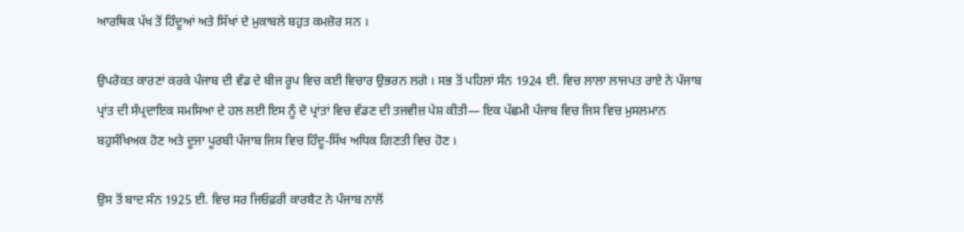ਆਰਥਿਕ ਪੱਖ ਤੋਂ ਹਿੰਦੂਆਂ ਅਤੇ ਸਿੱਖਾਂ ਦੇ ਮੁਕਾਬਲੇ ਬਹੁਤ ਕਮਜ਼ੋਰ ਸਨ ।

ਉਪਰੋਕਤ ਕਾਰਣਾਂ ਕਰਕੇ ਪੰਜਾਬ ਦੀ ਵੰਡ ਦੇ ਬੀਜ ਰੂਪ ਵਿਚ ਕਈ ਵਿਚਾਰ ਉਭਰਨ ਲਗੇ । ਸਭ ਤੋਂ ਪਹਿਲਾਂ ਸੰਨ 1924 ਈ. ਵਿਚ ਲਾਲਾ ਲਾਜਪਤ ਰਾਏ ਨੇ ਪੰਜਾਬ ਪ੍ਰਾਂਤ ਦੀ ਸੰਪ੍ਰਦਾਇਕ ਸਮਸਿਆ ਦੇ ਹਲ ਲਈ ਇਸ ਨੂੰ ਦੋ ਪ੍ਰਾਂਤਾਂ ਵਿਚ ਵੰਡਣ ਦੀ ਤਜਵੀਜ਼ ਪੇਸ਼ ਕੀਤੀ— ਇਕ ਪੱਛਮੀ ਪੰਜਾਬ ਵਿਚ ਜਿਸ ਵਿਚ ਮੁਸਲਮਾਨ ਬਹੁਸੰਖਿਅਕ ਹੋਣ ਅਤੇ ਦੂਜਾ ਪੂਰਬੀ ਪੰਜਾਬ ਜਿਸ ਵਿਚ ਹਿੰਦੂ-ਸਿੱਖ ਅਧਿਕ ਗਿਣਤੀ ਵਿਚ ਹੋਣ ।

ਉਸ ਤੋਂ ਬਾਦ ਸੰਨ 1925 ਈ. ਵਿਚ ਸਰ ਜਿਓਫ਼ਰੀ ਕਾਰਬੈਟ ਨੇ ਪੰਜਾਬ ਨਾਲੋਂ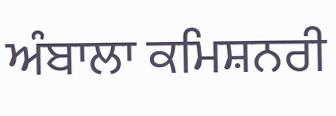ਅੰਬਾਲਾ ਕਮਿਸ਼ਨਰੀ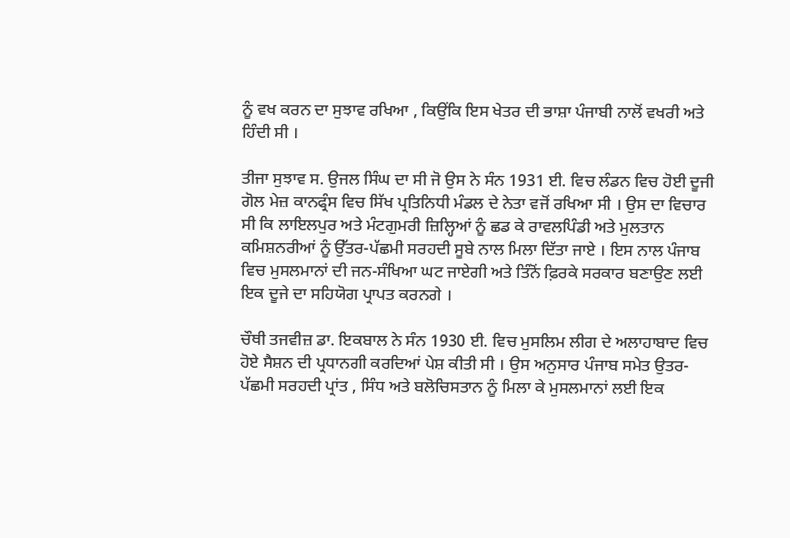ਨੂੰ ਵਖ ਕਰਨ ਦਾ ਸੁਝਾਵ ਰਖਿਆ , ਕਿਉਂਕਿ ਇਸ ਖੇਤਰ ਦੀ ਭਾਸ਼ਾ ਪੰਜਾਬੀ ਨਾਲੋਂ ਵਖਰੀ ਅਤੇ ਹਿੰਦੀ ਸੀ ।

ਤੀਜਾ ਸੁਝਾਵ ਸ. ਉਜਲ ਸਿੰਘ ਦਾ ਸੀ ਜੋ ਉਸ ਨੇ ਸੰਨ 1931 ਈ. ਵਿਚ ਲੰਡਨ ਵਿਚ ਹੋਈ ਦੂਜੀ ਗੋਲ ਮੇਜ਼ ਕਾਨਫ੍ਰੰਸ ਵਿਚ ਸਿੱਖ ਪ੍ਰਤਿਨਿਧੀ ਮੰਡਲ ਦੇ ਨੇਤਾ ਵਜੋਂ ਰਖਿਆ ਸੀ । ਉਸ ਦਾ ਵਿਚਾਰ ਸੀ ਕਿ ਲਾਇਲਪੁਰ ਅਤੇ ਮੰਟਗੁਮਰੀ ਜ਼ਿਲ੍ਹਿਆਂ ਨੂੰ ਛਡ ਕੇ ਰਾਵਲਪਿੰਡੀ ਅਤੇ ਮੁਲਤਾਨ ਕਮਿਸ਼ਨਰੀਆਂ ਨੂੰ ਉੱਤਰ-ਪੱਛਮੀ ਸਰਹਦੀ ਸੂਬੇ ਨਾਲ ਮਿਲਾ ਦਿੱਤਾ ਜਾਏ । ਇਸ ਨਾਲ ਪੰਜਾਬ ਵਿਚ ਮੁਸਲਮਾਨਾਂ ਦੀ ਜਨ-ਸੰਖਿਆ ਘਟ ਜਾਏਗੀ ਅਤੇ ਤਿੰਨੋਂ ਫ਼ਿਰਕੇ ਸਰਕਾਰ ਬਣਾਉਣ ਲਈ ਇਕ ਦੂਜੇ ਦਾ ਸਹਿਯੋਗ ਪ੍ਰਾਪਤ ਕਰਨਗੇ ।

ਚੌਥੀ ਤਜਵੀਜ਼ ਡਾ. ਇਕਬਾਲ ਨੇ ਸੰਨ 1930 ਈ. ਵਿਚ ਮੁਸਲਿਮ ਲੀਗ ਦੇ ਅਲਾਹਾਬਾਦ ਵਿਚ ਹੋਏ ਸੈਸ਼ਨ ਦੀ ਪ੍ਰਧਾਨਗੀ ਕਰਦਿਆਂ ਪੇਸ਼ ਕੀਤੀ ਸੀ । ਉਸ ਅਨੁਸਾਰ ਪੰਜਾਬ ਸਮੇਤ ਉਤਰ-ਪੱਛਮੀ ਸਰਹਦੀ ਪ੍ਰਾਂਤ , ਸਿੰਧ ਅਤੇ ਬਲੋਚਿਸਤਾਨ ਨੂੰ ਮਿਲਾ ਕੇ ਮੁਸਲਮਾਨਾਂ ਲਈ ਇਕ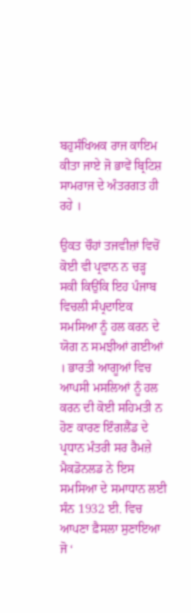ਬਹੁਸੰਖਿਅਕ ਰਾਜ ਕਾਇਮ ਕੀਤਾ ਜਾਏ ਜੋ ਭਾਵੇਂ ਬ੍ਰਿਟਿਸ਼ ਸਾਮਰਾਜ ਦੇ ਅੰਤਰਗਤ ਹੀ ਰਹੇ ।

ਉਕਤ ਚੌਹਾਂ ਤਜਵੀਜ਼ਾਂ ਵਿਚੋਂ ਕੋਈ ਵੀ ਪ੍ਰਵਾਨ ਨ ਚੜ੍ਹ ਸਕੀ ਕਿਉਂਕਿ ਇਹ ਪੰਜਾਬ ਵਿਚਲੀ ਸੰਪ੍ਰਦਾਇਕ ਸਮਸਿਆ ਨੂੰ ਹਲ ਕਰਨ ਦੇ ਯੋਗ ਨ ਸਮਝੀਆਂ ਗਈਆਂ । ਭਾਰਤੀ ਆਗੂਆਂ ਵਿਚ ਆਪਸੀ ਮਸਲਿਆਂ ਨੂੰ ਹਲ ਕਰਨ ਦੀ ਕੋਈ ਸਹਿਮਤੀ ਨ ਹੋਣ ਕਾਰਣ ਇੰਗਲੈਂਡ ਦੇ ਪ੍ਰਧਾਨ ਮੰਤਰੀ ਸਰ ਰੈਮਜ਼ੇ ਮੈਕਡੋਨਲਡ ਨੇ ਇਸ ਸਮਸਿਆ ਦੇ ਸਮਾਧਾਨ ਲਈ ਸੰਨ 1932 ਈ. ਵਿਚ ਆਪਣਾ ਫ਼ੈਸਲਾ ਸੁਣਾਇਆ ਜੋ ‘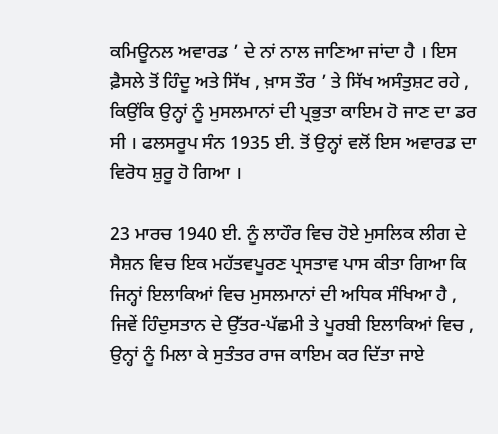ਕਮਿਊਨਲ ਅਵਾਰਡ ’ ਦੇ ਨਾਂ ਨਾਲ ਜਾਣਿਆ ਜਾਂਦਾ ਹੈ । ਇਸ ਫ਼ੈਸਲੇ ਤੋਂ ਹਿੰਦੂ ਅਤੇ ਸਿੱਖ , ਖ਼ਾਸ ਤੌਰ ’ ਤੇ ਸਿੱਖ ਅਸੰਤੁਸ਼ਟ ਰਹੇ , ਕਿਉਂਕਿ ਉਨ੍ਹਾਂ ਨੂੰ ਮੁਸਲਮਾਨਾਂ ਦੀ ਪ੍ਰਭੁਤਾ ਕਾਇਮ ਹੋ ਜਾਣ ਦਾ ਡਰ ਸੀ । ਫਲਸਰੂਪ ਸੰਨ 1935 ਈ. ਤੋਂ ਉਨ੍ਹਾਂ ਵਲੋਂ ਇਸ ਅਵਾਰਡ ਦਾ ਵਿਰੋਧ ਸ਼ੁਰੂ ਹੋ ਗਿਆ ।

23 ਮਾਰਚ 1940 ਈ. ਨੂੰ ਲਾਹੌਰ ਵਿਚ ਹੋਏ ਮੁਸਲਿਕ ਲੀਗ ਦੇ ਸੈਸ਼ਨ ਵਿਚ ਇਕ ਮਹੱਤਵਪੂਰਣ ਪ੍ਰਸਤਾਵ ਪਾਸ ਕੀਤਾ ਗਿਆ ਕਿ ਜਿਨ੍ਹਾਂ ਇਲਾਕਿਆਂ ਵਿਚ ਮੁਸਲਮਾਨਾਂ ਦੀ ਅਧਿਕ ਸੰਖਿਆ ਹੈ , ਜਿਵੇਂ ਹਿੰਦੁਸਤਾਨ ਦੇ ਉੱਤਰ-ਪੱਛਮੀ ਤੇ ਪੂਰਬੀ ਇਲਾਕਿਆਂ ਵਿਚ , ਉਨ੍ਹਾਂ ਨੂੰ ਮਿਲਾ ਕੇ ਸੁਤੰਤਰ ਰਾਜ ਕਾਇਮ ਕਰ ਦਿੱਤਾ ਜਾਏ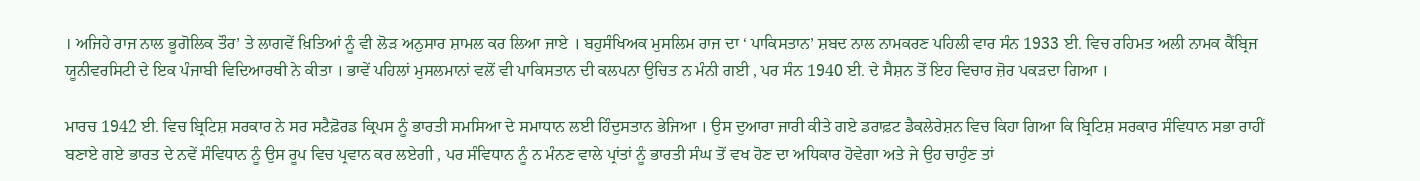। ਅਜਿਹੇ ਰਾਜ ਨਾਲ ਭੂਗੋਲਿਕ ਤੌਰ’ ਤੇ ਲਾਗਵੇਂ ਖ਼ਿਤਿਆਂ ਨੂੰ ਵੀ ਲੋੜ ਅਨੁਸਾਰ ਸ਼ਾਮਲ ਕਰ ਲਿਆ ਜਾਏ । ਬਹੁਸੰਖਿਅਕ ਮੁਸਲਿਮ ਰਾਜ ਦਾ ‘ ਪਾਕਿਸਤਾਨ’ ਸ਼ਬਦ ਨਾਲ ਨਾਮਕਰਣ ਪਹਿਲੀ ਵਾਰ ਸੰਨ 1933 ਈ. ਵਿਚ ਰਹਿਮਤ ਅਲੀ ਨਾਮਕ ਕੈਂਬ੍ਰਿਜ ਯੂਨੀਵਰਸਿਟੀ ਦੇ ਇਕ ਪੰਜਾਬੀ ਵਿਦਿਆਰਥੀ ਨੇ ਕੀਤਾ । ਭਾਵੇਂ ਪਹਿਲਾਂ ਮੁਸਲਮਾਨਾਂ ਵਲੋਂ ਵੀ ਪਾਕਿਸਤਾਨ ਦੀ ਕਲਪਨਾ ਉਚਿਤ ਨ ਮੰਨੀ ਗਈ , ਪਰ ਸੰਨ 1940 ਈ. ਦੇ ਸੈਸ਼ਨ ਤੋਂ ਇਹ ਵਿਚਾਰ ਜ਼ੋਰ ਪਕੜਦਾ ਗਿਆ ।

ਮਾਰਚ 1942 ਈ. ਵਿਚ ਬ੍ਰਿਟਿਸ਼ ਸਰਕਾਰ ਨੇ ਸਰ ਸਟੈਫ਼ੋਰਡ ਕ੍ਰਿਪਸ ਨੂੰ ਭਾਰਤੀ ਸਮਸਿਆ ਦੇ ਸਮਾਧਾਨ ਲਈ ਹਿੰਦੁਸਤਾਨ ਭੇਜਿਆ । ਉਸ ਦੁਆਰਾ ਜਾਰੀ ਕੀਤੇ ਗਏ ਡਰਾਫ਼ਟ ਡੈਕਲੇਰੇਸ਼ਨ ਵਿਚ ਕਿਹਾ ਗਿਆ ਕਿ ਬ੍ਰਿਟਿਸ਼ ਸਰਕਾਰ ਸੰਵਿਧਾਨ ਸਭਾ ਰਾਹੀਂ ਬਣਾਏ ਗਏ ਭਾਰਤ ਦੇ ਨਵੇਂ ਸੰਵਿਧਾਨ ਨੂੰ ਉਸ ਰੂਪ ਵਿਚ ਪ੍ਰਵਾਨ ਕਰ ਲਏਗੀ , ਪਰ ਸੰਵਿਧਾਨ ਨੂੰ ਨ ਮੰਨਣ ਵਾਲੇ ਪ੍ਰਾਂਤਾਂ ਨੂੰ ਭਾਰਤੀ ਸੰਘ ਤੋਂ ਵਖ ਹੋਣ ਦਾ ਅਧਿਕਾਰ ਹੋਵੇਗਾ ਅਤੇ ਜੇ ਉਹ ਚਾਹੁੰਣ ਤਾਂ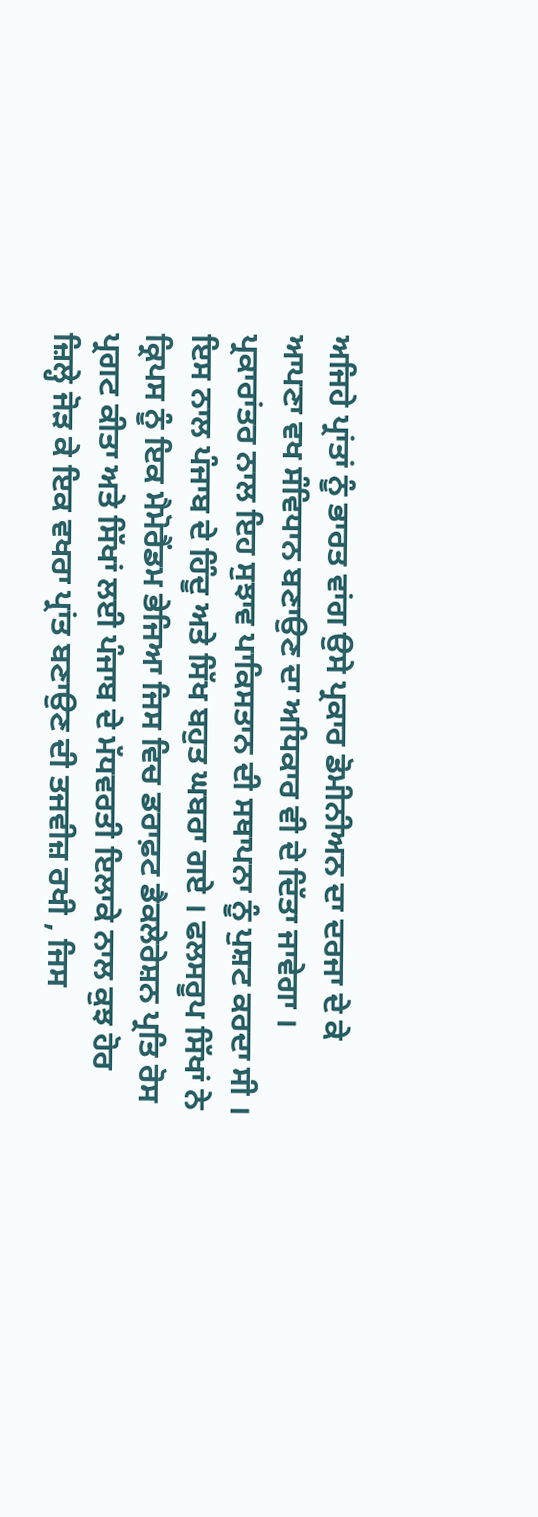ਅਜਿਹੇ ਪ੍ਰਾਂਤਾਂ ਨੂੰ ਭਾਰਤ ਵਾਂਗ ਉਸੇ ਪ੍ਰਕਾਰ ਡੋਮੀਨੀਅਨ ਦਾ ਦਰਜਾ ਦੇ ਕੇ ਆਪਣਾ ਵਖ ਸੰਵਿਧਾਨ ਬਣਾਉਣ ਦਾ ਅਧਿਕਾਰ ਵੀ ਦੇ ਦਿੱਤਾ ਜਾਵੇਗਾ । ਪ੍ਰਕਾਰਾਂਤਰ ਨਾਲ ਇਹ ਸੁਝਾਵ ਪਾਕਿਸਤਾਨ ਦੀ ਸਥਾਪਨਾ ਨੂੰ ਪੁਸ਼ਟ ਕਰਦਾ ਸੀ । ਇਸ ਨਾਲ ਪੰਜਾਬ ਦੇ ਹਿੰਦੂ ਅਤੇ ਸਿੱਖ ਬਹੁਤ ਘਬਰਾ ਗਏ । ਫਲਸਰੂਪ ਸਿੱਖਾਂ ਨੇ ਕ੍ਰਿਪਸ ਨੂੰ ਇਕ ਮੈਮੋਰੈਂਡਮ ਭੇਜਿਆ ਜਿਸ ਵਿਚ ਡਰਾਫ਼ਟ ਡੈਕਲੇਰੇਸ਼ਨ ਪ੍ਰਤਿ ਰੋਸ ਪ੍ਰਗਟ ਕੀਤਾ ਅਤੇ ਸਿੱਖਾਂ ਲਈ ਪੰਜਾਬ ਦੇ ਮੱਧਵਰਤੀ ਇਲਾਕੇ ਨਾਲ ਕੁਝ ਹੋਰ ਜ਼ਿਲ੍ਹੇ ਜੋੜ ਕੇ ਇਕ ਵਖਰਾ ਪ੍ਰਾਂਤ ਬਣਾਉਣ ਦੀ ਤਜਵੀਜ਼ ਰਖੀ , ਜਿਸ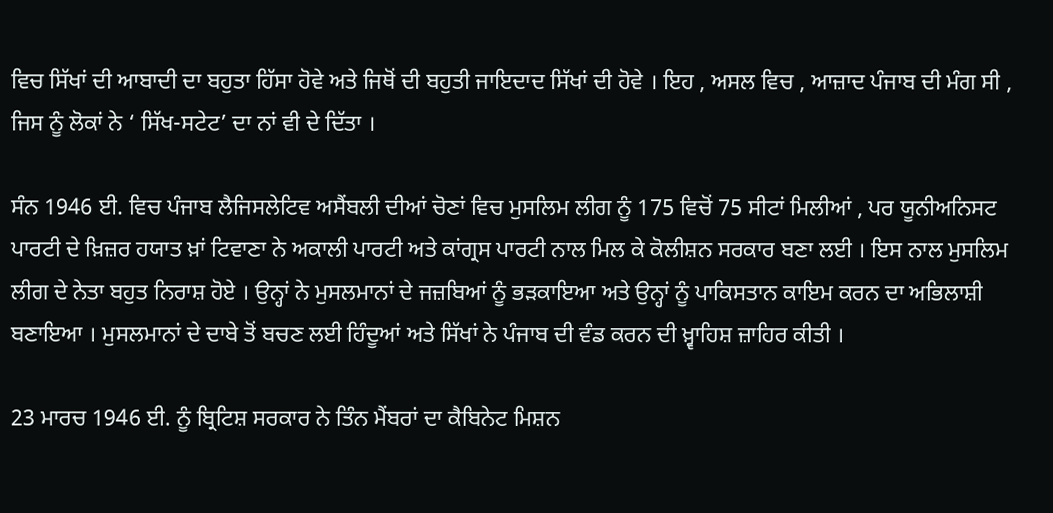ਵਿਚ ਸਿੱਖਾਂ ਦੀ ਆਬਾਦੀ ਦਾ ਬਹੁਤਾ ਹਿੱਸਾ ਹੋਵੇ ਅਤੇ ਜਿਥੋਂ ਦੀ ਬਹੁਤੀ ਜਾਇਦਾਦ ਸਿੱਖਾਂ ਦੀ ਹੋਵੇ । ਇਹ , ਅਸਲ ਵਿਚ , ਆਜ਼ਾਦ ਪੰਜਾਬ ਦੀ ਮੰਗ ਸੀ , ਜਿਸ ਨੂੰ ਲੋਕਾਂ ਨੇ ‘ ਸਿੱਖ-ਸਟੇਟ’ ਦਾ ਨਾਂ ਵੀ ਦੇ ਦਿੱਤਾ ।

ਸੰਨ 1946 ਈ. ਵਿਚ ਪੰਜਾਬ ਲੈਜਿਸਲੇਟਿਵ ਅਸੈਂਬਲੀ ਦੀਆਂ ਚੋਣਾਂ ਵਿਚ ਮੁਸਲਿਮ ਲੀਗ ਨੂੰ 175 ਵਿਚੋਂ 75 ਸੀਟਾਂ ਮਿਲੀਆਂ , ਪਰ ਯੂਨੀਅਨਿਸਟ ਪਾਰਟੀ ਦੇ ਖ਼ਿਜ਼ਰ ਹਯਾਤ ਖ਼ਾਂ ਟਿਵਾਣਾ ਨੇ ਅਕਾਲੀ ਪਾਰਟੀ ਅਤੇ ਕਾਂਗ੍ਰਸ ਪਾਰਟੀ ਨਾਲ ਮਿਲ ਕੇ ਕੋਲੀਸ਼ਨ ਸਰਕਾਰ ਬਣਾ ਲਈ । ਇਸ ਨਾਲ ਮੁਸਲਿਮ ਲੀਗ ਦੇ ਨੇਤਾ ਬਹੁਤ ਨਿਰਾਸ਼ ਹੋਏ । ਉਨ੍ਹਾਂ ਨੇ ਮੁਸਲਮਾਨਾਂ ਦੇ ਜਜ਼ਬਿਆਂ ਨੂੰ ਭੜਕਾਇਆ ਅਤੇ ਉਨ੍ਹਾਂ ਨੂੰ ਪਾਕਿਸਤਾਨ ਕਾਇਮ ਕਰਨ ਦਾ ਅਭਿਲਾਸ਼ੀ ਬਣਾਇਆ । ਮੁਸਲਮਾਨਾਂ ਦੇ ਦਾਬੇ ਤੋਂ ਬਚਣ ਲਈ ਹਿੰਦੂਆਂ ਅਤੇ ਸਿੱਖਾਂ ਨੇ ਪੰਜਾਬ ਦੀ ਵੰਡ ਕਰਨ ਦੀ ਖ਼੍ਵਾਹਿਸ਼ ਜ਼ਾਹਿਰ ਕੀਤੀ ।

23 ਮਾਰਚ 1946 ਈ. ਨੂੰ ਬ੍ਰਿਟਿਸ਼ ਸਰਕਾਰ ਨੇ ਤਿੰਨ ਮੈਂਬਰਾਂ ਦਾ ਕੈਬਿਨੇਟ ਮਿਸ਼ਨ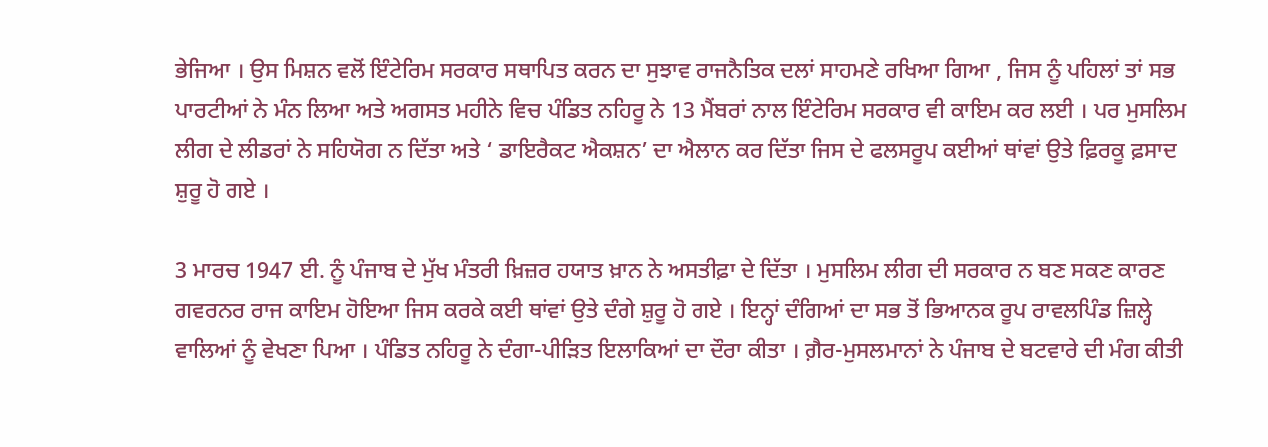ਭੇਜਿਆ । ਉਸ ਮਿਸ਼ਨ ਵਲੋਂ ਇੰਟੇਰਿਮ ਸਰਕਾਰ ਸਥਾਪਿਤ ਕਰਨ ਦਾ ਸੁਝਾਵ ਰਾਜਨੈਤਿਕ ਦਲਾਂ ਸਾਹਮਣੇ ਰਖਿਆ ਗਿਆ , ਜਿਸ ਨੂੰ ਪਹਿਲਾਂ ਤਾਂ ਸਭ ਪਾਰਟੀਆਂ ਨੇ ਮੰਨ ਲਿਆ ਅਤੇ ਅਗਸਤ ਮਹੀਨੇ ਵਿਚ ਪੰਡਿਤ ਨਹਿਰੂ ਨੇ 13 ਮੈਂਬਰਾਂ ਨਾਲ ਇੰਟੇਰਿਮ ਸਰਕਾਰ ਵੀ ਕਾਇਮ ਕਰ ਲਈ । ਪਰ ਮੁਸਲਿਮ ਲੀਗ ਦੇ ਲੀਡਰਾਂ ਨੇ ਸਹਿਯੋਗ ਨ ਦਿੱਤਾ ਅਤੇ ‘ ਡਾਇਰੈਕਟ ਐਕਸ਼ਨ’ ਦਾ ਐਲਾਨ ਕਰ ਦਿੱਤਾ ਜਿਸ ਦੇ ਫਲਸਰੂਪ ਕਈਆਂ ਥਾਂਵਾਂ ਉਤੇ ਫ਼ਿਰਕੂ ਫ਼ਸਾਦ ਸ਼ੁਰੂ ਹੋ ਗਏ ।

3 ਮਾਰਚ 1947 ਈ. ਨੂੰ ਪੰਜਾਬ ਦੇ ਮੁੱਖ ਮੰਤਰੀ ਖ਼ਿਜ਼ਰ ਹਯਾਤ ਖ਼ਾਨ ਨੇ ਅਸਤੀਫ਼ਾ ਦੇ ਦਿੱਤਾ । ਮੁਸਲਿਮ ਲੀਗ ਦੀ ਸਰਕਾਰ ਨ ਬਣ ਸਕਣ ਕਾਰਣ ਗਵਰਨਰ ਰਾਜ ਕਾਇਮ ਹੋਇਆ ਜਿਸ ਕਰਕੇ ਕਈ ਥਾਂਵਾਂ ਉਤੇ ਦੰਗੇ ਸ਼ੁਰੂ ਹੋ ਗਏ । ਇਨ੍ਹਾਂ ਦੰਗਿਆਂ ਦਾ ਸਭ ਤੋਂ ਭਿਆਨਕ ਰੂਪ ਰਾਵਲਪਿੰਡ ਜ਼ਿਲ੍ਹੇ ਵਾਲਿਆਂ ਨੂੰ ਵੇਖਣਾ ਪਿਆ । ਪੰਡਿਤ ਨਹਿਰੂ ਨੇ ਦੰਗਾ-ਪੀੜਿਤ ਇਲਾਕਿਆਂ ਦਾ ਦੌਰਾ ਕੀਤਾ । ਗ਼ੈਰ-ਮੁਸਲਮਾਨਾਂ ਨੇ ਪੰਜਾਬ ਦੇ ਬਟਵਾਰੇ ਦੀ ਮੰਗ ਕੀਤੀ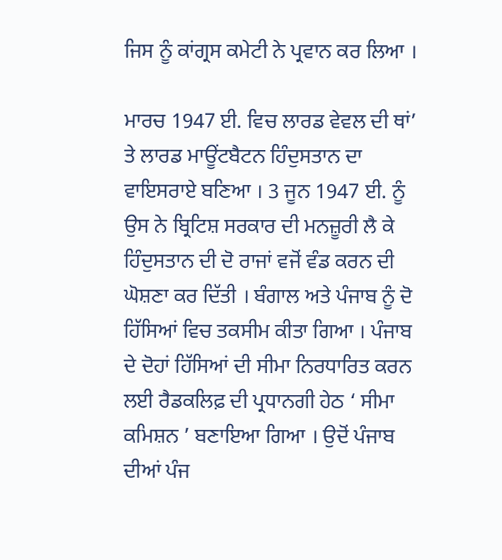ਜਿਸ ਨੂੰ ਕਾਂਗ੍ਰਸ ਕਮੇਟੀ ਨੇ ਪ੍ਰਵਾਨ ਕਰ ਲਿਆ ।

ਮਾਰਚ 1947 ਈ. ਵਿਚ ਲਾਰਡ ਵੇਵਲ ਦੀ ਥਾਂ’ ਤੇ ਲਾਰਡ ਮਾਊਂਟਬੈਟਨ ਹਿੰਦੁਸਤਾਨ ਦਾ ਵਾਇਸਰਾਏ ਬਣਿਆ । 3 ਜੂਨ 1947 ਈ. ਨੂੰ ਉਸ ਨੇ ਬ੍ਰਿਟਿਸ਼ ਸਰਕਾਰ ਦੀ ਮਨਜ਼ੂਰੀ ਲੈ ਕੇ ਹਿੰਦੁਸਤਾਨ ਦੀ ਦੋ ਰਾਜਾਂ ਵਜੋਂ ਵੰਡ ਕਰਨ ਦੀ ਘੋਸ਼ਣਾ ਕਰ ਦਿੱਤੀ । ਬੰਗਾਲ ਅਤੇ ਪੰਜਾਬ ਨੂੰ ਦੋ ਹਿੱਸਿਆਂ ਵਿਚ ਤਕਸੀਮ ਕੀਤਾ ਗਿਆ । ਪੰਜਾਬ ਦੇ ਦੋਹਾਂ ਹਿੱਸਿਆਂ ਦੀ ਸੀਮਾ ਨਿਰਧਾਰਿਤ ਕਰਨ ਲਈ ਰੈਡਕਲਿਫ਼ ਦੀ ਪ੍ਰਧਾਨਗੀ ਹੇਠ ‘ ਸੀਮਾ ਕਮਿਸ਼ਨ ’ ਬਣਾਇਆ ਗਿਆ । ਉਦੋਂ ਪੰਜਾਬ ਦੀਆਂ ਪੰਜ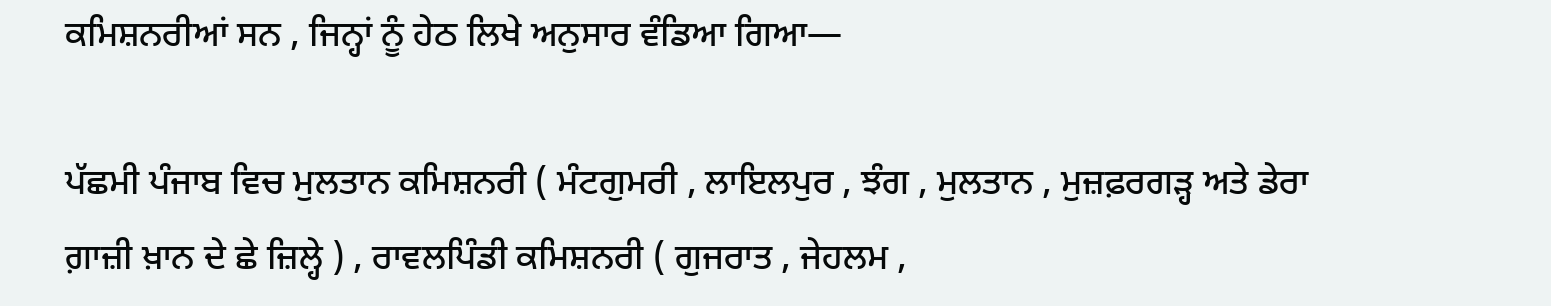ਕਮਿਸ਼ਨਰੀਆਂ ਸਨ , ਜਿਨ੍ਹਾਂ ਨੂੰ ਹੇਠ ਲਿਖੇ ਅਨੁਸਾਰ ਵੰਡਿਆ ਗਿਆ—

ਪੱਛਮੀ ਪੰਜਾਬ ਵਿਚ ਮੁਲਤਾਨ ਕਮਿਸ਼ਨਰੀ ( ਮੰਟਗੁਮਰੀ , ਲਾਇਲਪੁਰ , ਝੰਗ , ਮੁਲਤਾਨ , ਮੁਜ਼ਫ਼ਰਗੜ੍ਹ ਅਤੇ ਡੇਰਾ ਗ਼ਾਜ਼ੀ ਖ਼ਾਨ ਦੇ ਛੇ ਜ਼ਿਲ੍ਹੇ ) , ਰਾਵਲਪਿੰਡੀ ਕਮਿਸ਼ਨਰੀ ( ਗੁਜਰਾਤ , ਜੇਹਲਮ ,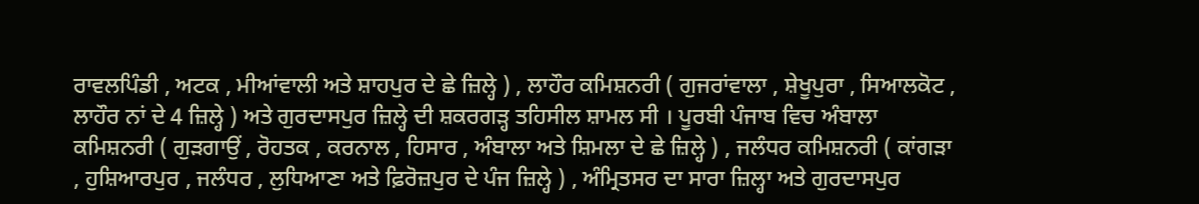ਰਾਵਲਪਿੰਡੀ , ਅਟਕ , ਮੀਆਂਵਾਲੀ ਅਤੇ ਸ਼ਾਹਪੁਰ ਦੇ ਛੇ ਜ਼ਿਲ੍ਹੇ ) , ਲਾਹੌਰ ਕਮਿਸ਼ਨਰੀ ( ਗੁਜਰਾਂਵਾਲਾ , ਸ਼ੇਖੂਪੁਰਾ , ਸਿਆਲਕੋਟ , ਲਾਹੌਰ ਨਾਂ ਦੇ 4 ਜ਼ਿਲ੍ਹੇ ) ਅਤੇ ਗੁਰਦਾਸਪੁਰ ਜ਼ਿਲ੍ਹੇ ਦੀ ਸ਼ਕਰਗੜ੍ਹ ਤਹਿਸੀਲ ਸ਼ਾਮਲ ਸੀ । ਪੂਰਬੀ ਪੰਜਾਬ ਵਿਚ ਅੰਬਾਲਾ ਕਮਿਸ਼ਨਰੀ ( ਗੁੜਗਾਉਂ , ਰੋਹਤਕ , ਕਰਨਾਲ , ਹਿਸਾਰ , ਅੰਬਾਲਾ ਅਤੇ ਸ਼ਿਮਲਾ ਦੇ ਛੇ ਜ਼ਿਲ੍ਹੇ ) , ਜਲੰਧਰ ਕਮਿਸ਼ਨਰੀ ( ਕਾਂਗੜਾ , ਹੁਸ਼ਿਆਰਪੁਰ , ਜਲੰਧਰ , ਲੁਧਿਆਣਾ ਅਤੇ ਫ਼ਿਰੋਜ਼ਪੁਰ ਦੇ ਪੰਜ ਜ਼ਿਲ੍ਹੇ ) , ਅੰਮ੍ਰਿਤਸਰ ਦਾ ਸਾਰਾ ਜ਼ਿਲ੍ਹਾ ਅਤੇ ਗੁਰਦਾਸਪੁਰ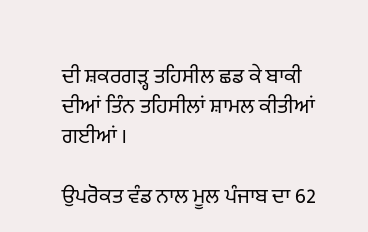ਦੀ ਸ਼ਕਰਗੜ੍ਹ ਤਹਿਸੀਲ ਛਡ ਕੇ ਬਾਕੀ ਦੀਆਂ ਤਿੰਨ ਤਹਿਸੀਲਾਂ ਸ਼ਾਮਲ ਕੀਤੀਆਂ ਗਈਆਂ ।

ਉਪਰੋਕਤ ਵੰਡ ਨਾਲ ਮੂਲ ਪੰਜਾਬ ਦਾ 62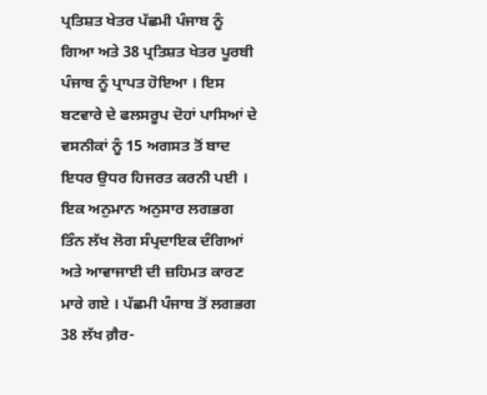ਪ੍ਰਤਿਸ਼ਤ ਖੇਤਰ ਪੱਛਮੀ ਪੰਜਾਬ ਨੂੰ ਗਿਆ ਅਤੇ 38 ਪ੍ਰਤਿਸ਼ਤ ਖੇਤਰ ਪੂਰਬੀ ਪੰਜਾਬ ਨੂੰ ਪ੍ਰਾਪਤ ਹੋਇਆ । ਇਸ ਬਟਵਾਰੇ ਦੇ ਫਲਸਰੂਪ ਦੋਹਾਂ ਪਾਸਿਆਂ ਦੇ ਵਸਨੀਕਾਂ ਨੂੰ 15 ਅਗਸਤ ਤੋਂ ਬਾਦ ਇਧਰ ਉਧਰ ਹਿਜਰਤ ਕਰਨੀ ਪਈ । ਇਕ ਅਨੁਮਾਨ ਅਨੁਸਾਰ ਲਗਭਗ ਤਿੰਨ ਲੱਖ ਲੋਗ ਸੰਪ੍ਰਦਾਇਕ ਦੰਗਿਆਂ ਅਤੇ ਆਵਾਜਾਈ ਦੀ ਜ਼ਹਿਮਤ ਕਾਰਣ ਮਾਰੇ ਗਏ । ਪੱਛਮੀ ਪੰਜਾਬ ਤੋਂ ਲਗਭਗ 38 ਲੱਖ ਗ਼ੈਰ-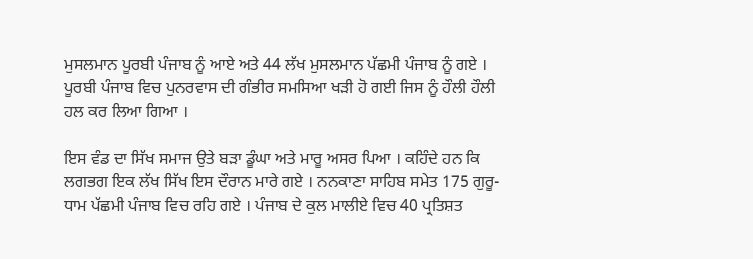ਮੁਸਲਮਾਨ ਪੂਰਬੀ ਪੰਜਾਬ ਨੂੰ ਆਏ ਅਤੇ 44 ਲੱਖ ਮੁਸਲਮਾਨ ਪੱਛਮੀ ਪੰਜਾਬ ਨੂੰ ਗਏ । ਪੂਰਬੀ ਪੰਜਾਬ ਵਿਚ ਪੁਨਰਵਾਸ ਦੀ ਗੰਭੀਰ ਸਮਸਿਆ ਖੜੀ ਹੋ ਗਈ ਜਿਸ ਨੂੰ ਹੌਲੀ ਹੌਲੀ ਹਲ ਕਰ ਲਿਆ ਗਿਆ ।

ਇਸ ਵੰਡ ਦਾ ਸਿੱਖ ਸਮਾਜ ਉਤੇ ਬੜਾ ਡੂੰਘਾ ਅਤੇ ਮਾਰੂ ਅਸਰ ਪਿਆ । ਕਹਿੰਦੇ ਹਨ ਕਿ ਲਗਭਗ ਇਕ ਲੱਖ ਸਿੱਖ ਇਸ ਦੌਰਾਨ ਮਾਰੇ ਗਏ । ਨਨਕਾਣਾ ਸਾਹਿਬ ਸਮੇਤ 175 ਗੁਰੂ-ਧਾਮ ਪੱਛਮੀ ਪੰਜਾਬ ਵਿਚ ਰਹਿ ਗਏ । ਪੰਜਾਬ ਦੇ ਕੁਲ ਮਾਲੀਏ ਵਿਚ 40 ਪ੍ਰਤਿਸ਼ਤ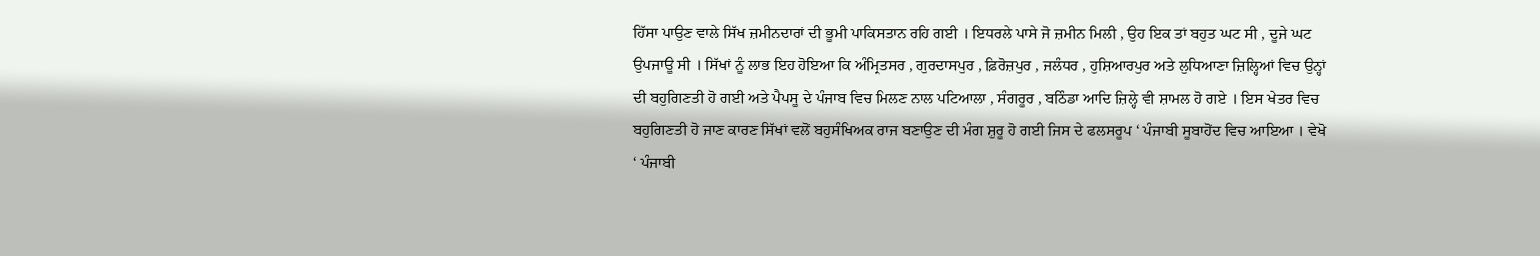ਹਿੱਸਾ ਪਾਉਣ ਵਾਲੇ ਸਿੱਖ ਜ਼ਮੀਨਦਾਰਾਂ ਦੀ ਭੂਮੀ ਪਾਕਿਸਤਾਨ ਰਹਿ ਗਈ । ਇਧਰਲੇ ਪਾਸੇ ਜੋ ਜ਼ਮੀਨ ਮਿਲੀ , ਉਹ ਇਕ ਤਾਂ ਬਹੁਤ ਘਟ ਸੀ , ਦੂਜੇ ਘਟ ਉਪਜਾਊ ਸੀ । ਸਿੱਖਾਂ ਨੂੰ ਲਾਭ ਇਹ ਹੋਇਆ ਕਿ ਅੰਮ੍ਰਿਤਸਰ , ਗੁਰਦਾਸਪੁਰ , ਫ਼ਿਰੋਜ਼ਪੁਰ , ਜਲੰਧਰ , ਹੁਸ਼ਿਆਰਪੁਰ ਅਤੇ ਲੁਧਿਆਣਾ ਜ਼ਿਲ੍ਹਿਆਂ ਵਿਚ ਉਨ੍ਹਾਂ ਦੀ ਬਹੁਗਿਣਤੀ ਹੋ ਗਈ ਅਤੇ ਪੈਪਸੂ ਦੇ ਪੰਜਾਬ ਵਿਚ ਮਿਲਣ ਨਾਲ ਪਟਿਆਲਾ , ਸੰਗਰੂਰ , ਬਠਿੰਡਾ ਆਦਿ ਜ਼ਿਲ੍ਹੇ ਵੀ ਸ਼ਾਮਲ ਹੋ ਗਏ । ਇਸ ਖੇਤਰ ਵਿਚ ਬਹੁਗਿਣਤੀ ਹੋ ਜਾਣ ਕਾਰਣ ਸਿੱਖਾਂ ਵਲੋਂ ਬਹੁਸੰਖਿਅਕ ਰਾਜ ਬਣਾਉਣ ਦੀ ਮੰਗ ਸ਼ੁਰੂ ਹੋ ਗਈ ਜਿਸ ਦੇ ਫਲਸਰੂਪ ‘ ਪੰਜਾਬੀ ਸੂਬਾਹੋਂਦ ਵਿਚ ਆਇਆ । ਵੇਖੋ ‘ ਪੰਜਾਬੀ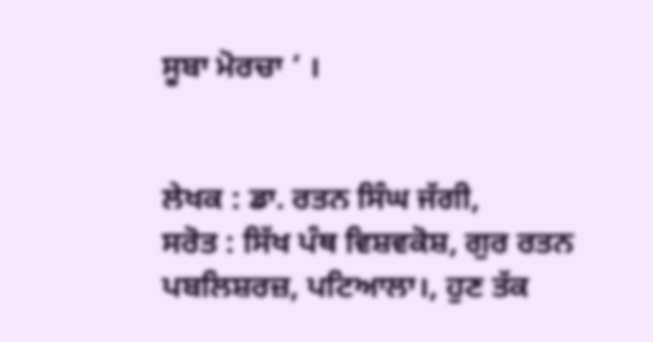ਸੂਬਾ ਮੋਰਚਾ ’ ।


ਲੇਖਕ : ਡਾ. ਰਤਨ ਸਿੰਘ ਜੱਗੀ,
ਸਰੋਤ : ਸਿੱਖ ਪੰਥ ਵਿਸ਼ਵਕੋਸ਼, ਗੁਰ ਰਤਨ ਪਬਲਿਸ਼ਰਜ਼, ਪਟਿਆਲਾ।, ਹੁਣ ਤੱਕ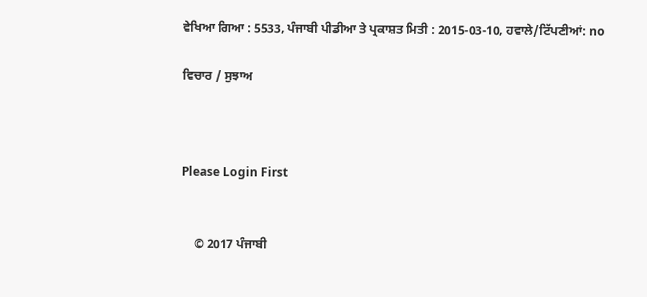ਵੇਖਿਆ ਗਿਆ : 5533, ਪੰਜਾਬੀ ਪੀਡੀਆ ਤੇ ਪ੍ਰਕਾਸ਼ਤ ਮਿਤੀ : 2015-03-10, ਹਵਾਲੇ/ਟਿੱਪਣੀਆਂ: no

ਵਿਚਾਰ / ਸੁਝਾਅ



Please Login First


    © 2017 ਪੰਜਾਬੀ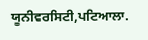ਯੂਨੀਵਰਸਿਟੀ,ਪਟਿਆਲਾ.